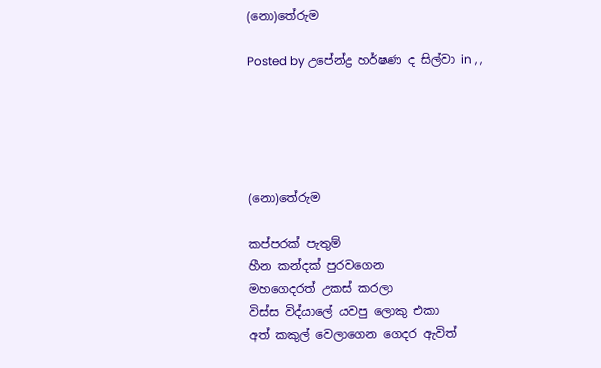(නො)තේරුම

Posted by උපේන්ද්‍ර හර්ෂණ ද සිල්වා in , ,





(නො)තේරුම

කප්පරක් පැතුම්
හීන කන්දක් පුරවගෙන
මහගෙදරත් උකස් කරලා
විස්ස විද්යාලේ යවපු ලොකු එකා
අත් කකුල් වෙලාගෙන ගෙදර ඇවිත්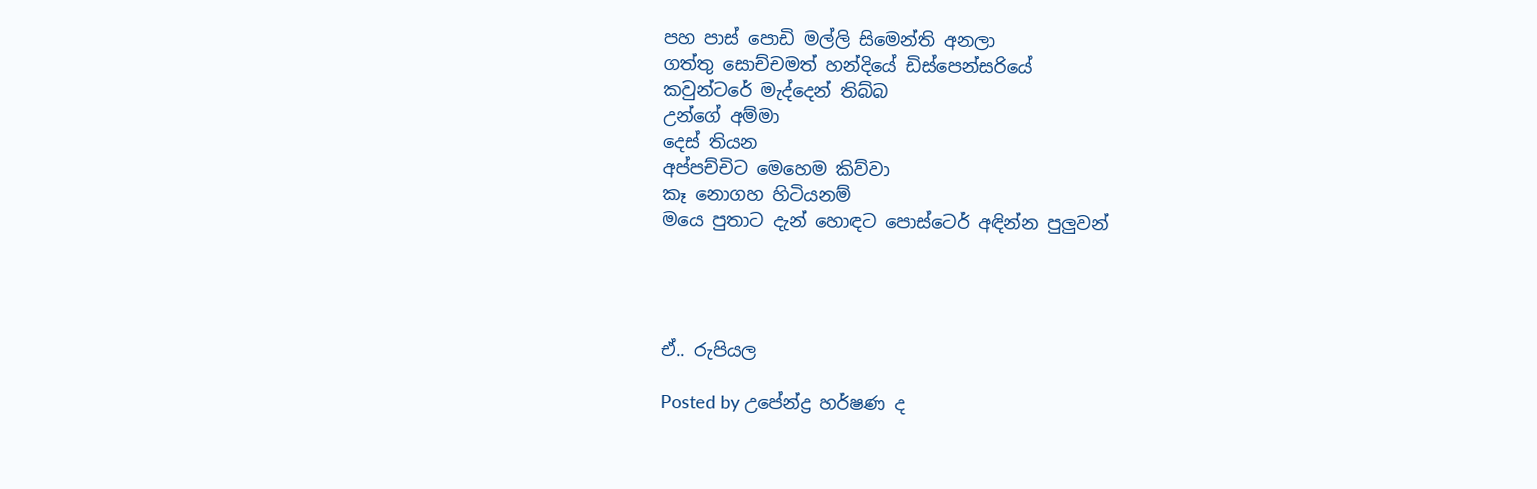පහ පාස් පොඩි මල්ලි සිමෙන්ති අනලා
ගත්තු සොච්චමත් හන්දියේ ඩිස්පෙන්සරියේ
කවුන්ටරේ මැද්දෙන් තිබ්බ
උන්ගේ අම්මා
දෙස් තියන
අප්පච්චිට මෙහෙම කිව්වා
කෑ නොගහ හිටියනම්
මයෙ පුතාට දැන් හොඳට පොස්ටෙර් අඳින්න පුලුවන්




ඒ.. රුපියල

Posted by උපේන්ද්‍ර හර්ෂණ ද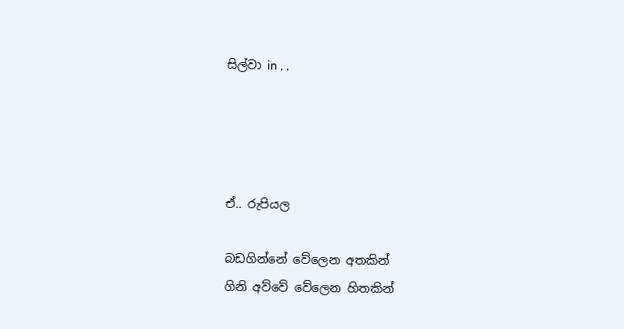සිල්වා in , ,




ඒ.. රුපියල

බඩගින්නේ වේලෙන අතකින්
ගිනි අව්වේ වේලෙන හිතකින්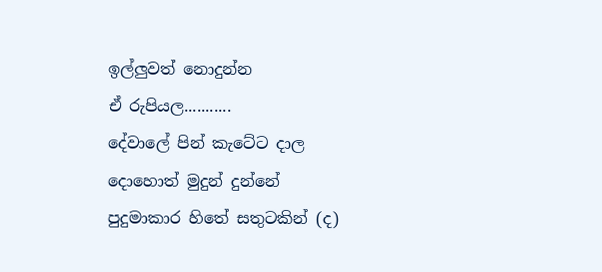ඉල්ලුවත් නොදුන්න
ඒ රුපියල...........
දේවාලේ පින් කැටේට දාල
දොහොත් මුදුන් දුන්නේ
පුදුමාකාර හිතේ සතුටකින් (ද)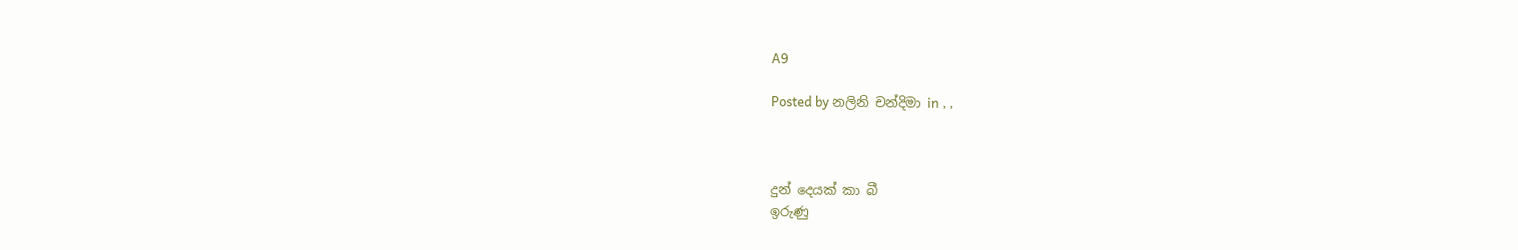A9

Posted by නලිනි චන්දිමා in , ,



දුන් දෙයක් කා බී
ඉරුණු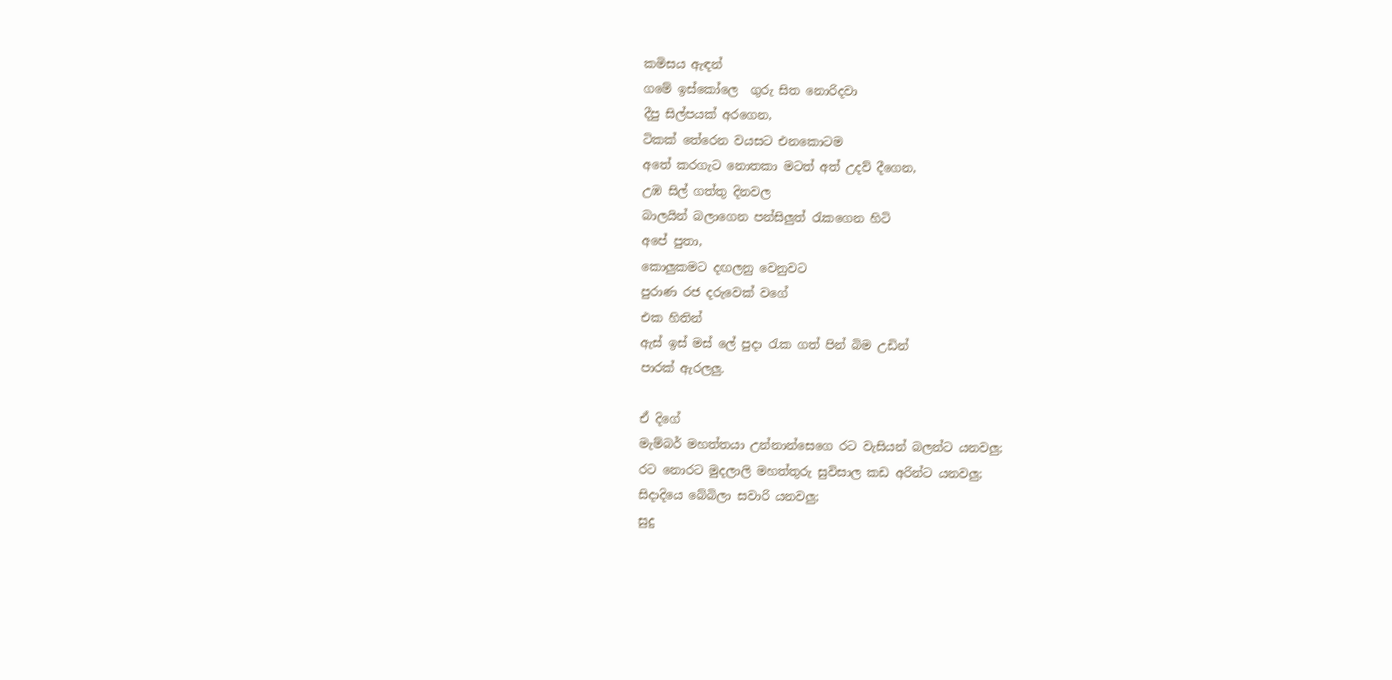කමිසය ඇඳන්
ගමේ ඉස්කෝලෙ  ගුරු සිත නොරිදවා
දීපු සිල්පයක් අරගෙන,
ටිකක් තේරෙන වයසට එනකොටම
අතේ කරගැට නොතකා මටත් අත් උදව් දීගෙන,
උඹ සිල් ගත්තු දිනවල
බාලයින් බලාගෙන පන්සිලුත් රැකගෙන හිටි
අපේ පුතා,
කොලුකමට දඟලනු වෙනුවට
පුරාණ රජ දරුවෙක් වගේ
එක හිතින්
ඇස් ඉස් මස් ලේ පුදා රැක ගත් පින් බිම උඩින්
පාරක් ඇරලලු.

ඒ දිගේ
මැම්බර් මහත්තයා උන්නාන්සෙගෙ රට වැසියන් බලන්ට යනවලු;
රට නොරට මුදලාලි මහත්තුරු සුවිසාල කඩ අරින්ට යනවලු;
සිදාදියෙ බේබිලා සවාරි යනවලු;
සුදු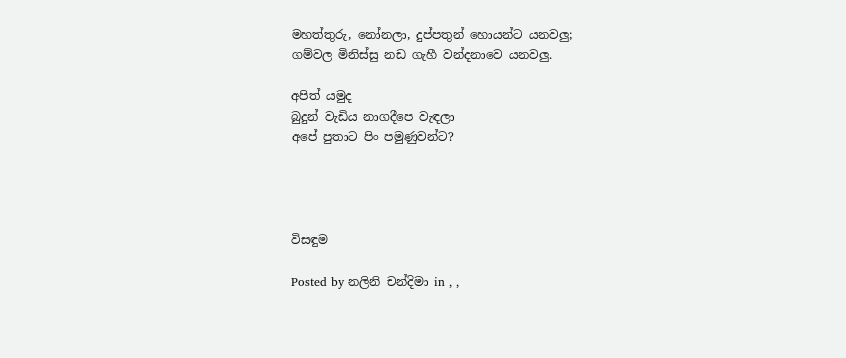මහත්තුරු, නෝනලා, දුප්පතුන් හොයන්ට යනවලු;
ගම්වල මිනිස්සු නඩ ගැහී වන්දනාවෙ යනවලු.

අපිත් යමුද
බුදුන් වැඩිය නාගදීපෙ වැඳලා
අපේ පුතාට පිං පමුණුවන්ට?




විසඳුම

Posted by නලිනි චන්දිමා in , ,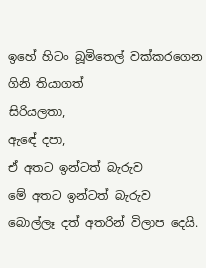ඉහේ හිටං බූමිතෙල් වක්කරගෙන ගිනි තියාගත්
සිරියලතා,
ඇඳේ දපා,
ඒ අතට ඉන්ටත් බැරුව
මේ අතට ඉන්ටත් බැරුව
බොල්ලෑ දත් අතරින් විලාප දෙයි.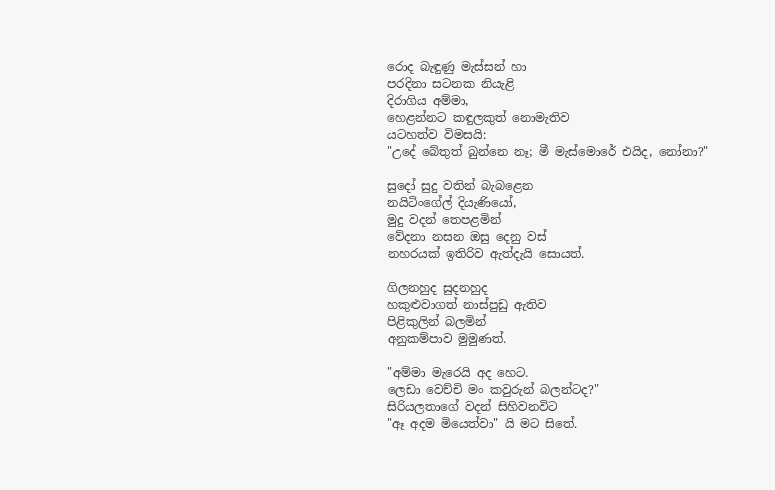රොද බැඳුණු මැස්සන් හා
පරදිනා සටනක නියැළි
දිරාගිය අම්මා,
හෙළන්නට කඳුලකුත් නොමැතිව
යටහත්ව විමසයි:
"උදේ බේතුත් බුන්නෙ නෑ; මී මැස්මොරේ එයිද, නෝනා?"

සුදෝ සුදු වතින් බැබළෙන
නයිටිංගේල් දියැණියෝ,
මුදු වදන් තෙපළමින්
වේදනා නසන ඔසු දෙනු වස්
නහරයක් ඉතිරිව ඇත්දැයි සොයත්.

ගිලනහුද සුදනහුද
හකුළුවාගත් නාස්පුඩු ඇතිව
පිළිකුලින් බලමින්
අනුකම්පාව මුමුණත්.

"අම්මා මැරෙයි අද හෙට.
ලෙඩා වෙච්චි මං කවුරුන් බලන්ටද?"
සිරියලතාගේ වදන් සිහිවනවිට
"ඈ අදම මියෙත්වා" යි මට සිතේ.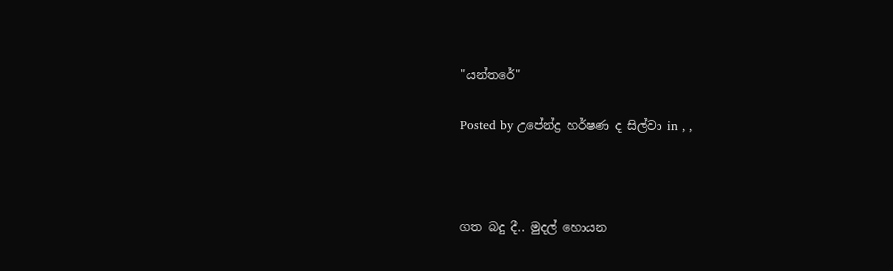"යන්තරේ"

Posted by උපේන්ද්‍ර හර්ෂණ ද සිල්වා in , ,



ගත බදු දී.. මුදල් හොයන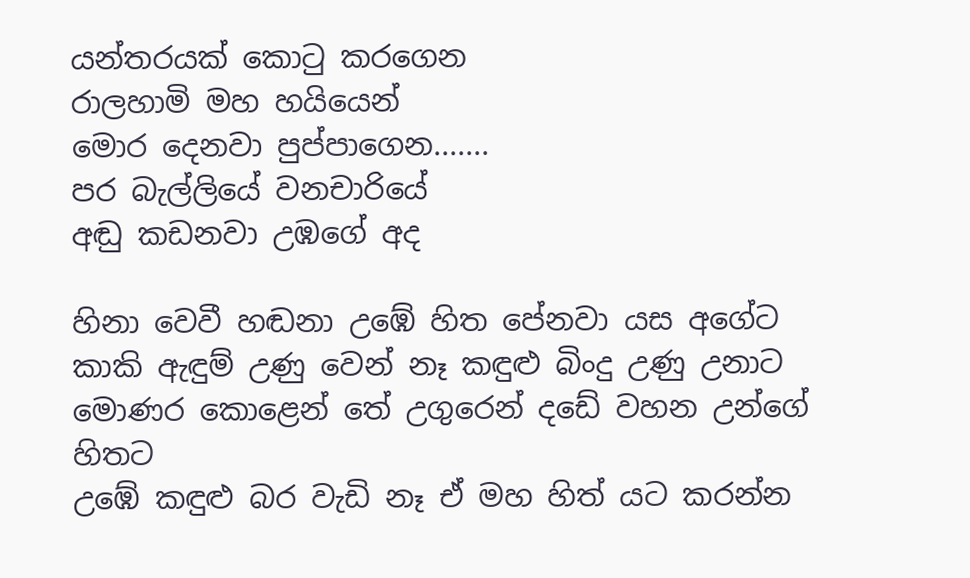යන්තරයක් කොටු කරගෙන
රාලහාමි මහ හයියෙන්
මොර දෙනවා පුප්පාගෙන.......
පර බැල්ලියේ වනචාරියේ
අඬු කඩනවා උඹගේ අද

හිනා වෙවී හඬනා උඹේ හිත පේනවා යස අගේට
කාකි ඇඳුම් උණු වෙන් නෑ කඳුළු බිංදු උණු උනාට
මොණර කොළෙන් තේ උගුරෙන් දඩේ වහන උන්ගේ හිතට
උඹේ කඳුළු බර වැඩි නෑ ඒ මහ හිත් යට කරන්න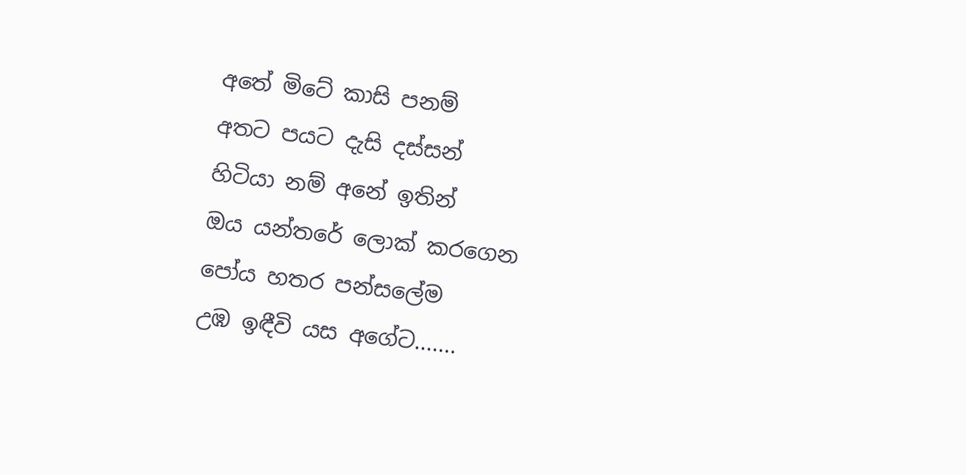අතේ මිටේ කාසි පනම්
අතට පයට දැසි දස්සන්
හිටියා නම් අනේ ඉතින්
ඔය යන්තරේ ලොක් කරගෙන
පෝය හතර පන්සලේම
උඹ ඉඳීවි යස අගේට.......